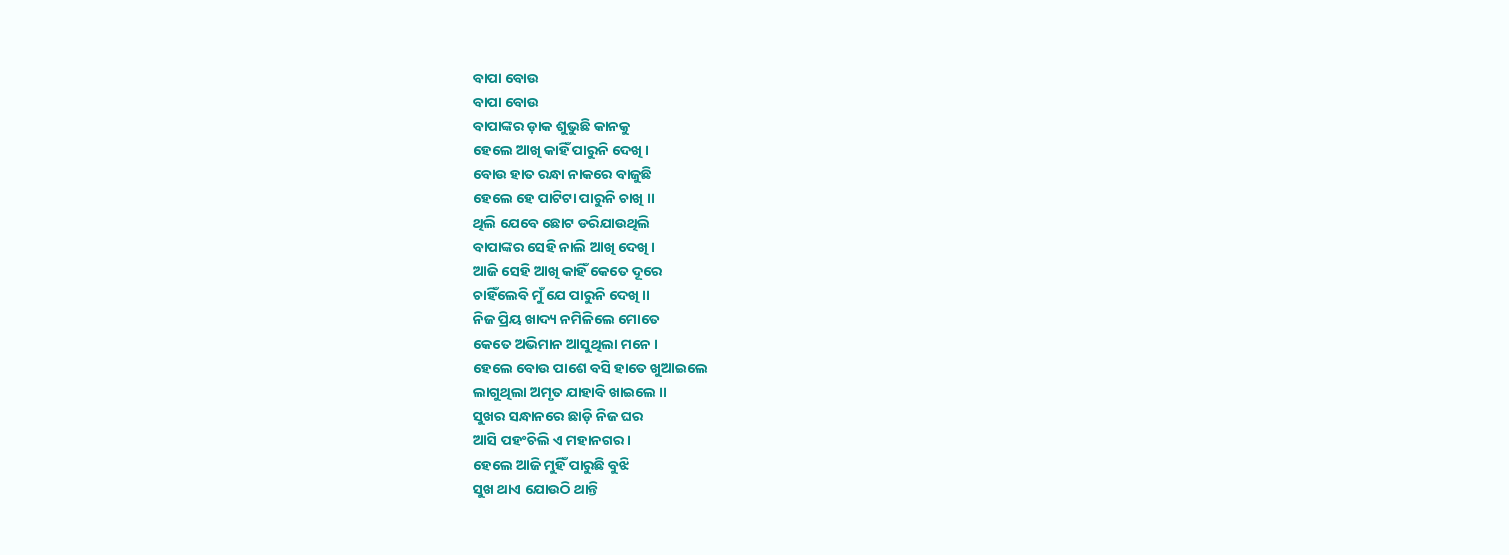ବାପା ବୋଉ
ବାପା ବୋଉ
ବାପାଙ୍କର ଡ଼ାକ ଶୁଭୁଛି କାନକୁ
ହେଲେ ଆଖି କାହିଁ ପାରୁନି ଦେଖି ।
ବୋଉ ହାତ ରନ୍ଧା ନାକରେ ବାଜୁଛି
ହେଲେ ହେ ପାଟିଟା ପାରୁନି ଚାଖି ।।
ଥିଲି ଯେବେ ଛୋଟ ଡରିଯାଉଥିଲି
ବାପାଙ୍କର ସେହି ନାଲି ଆଖି ଦେଖି ।
ଆଜି ସେହି ଆଖି କାହିଁ କେତେ ଦୂରେ
ଚାହିଁଲେବି ମୁଁ ଯେ ପାରୁନି ଦେଖି ।।
ନିଜ ପ୍ରିୟ ଖାଦ୍ୟ ନମିଳିଲେ ମୋତେ
କେତେ ଅଭିମାନ ଆସୁଥିଲା ମନେ ।
ହେଲେ ବୋଉ ପାଶେ ବସି ହାତେ ଖୁଆଇଲେ
ଲାଗୁଥିଲା ଅମୃତ ଯାହାବି ଖାଇଲେ ।।
ସୁଖର ସନ୍ଧାନରେ ଛାଡ଼ି ନିଜ ଘର
ଆସି ପହଂଚିଲି ଏ ମହାନଗର ।
ହେଲେ ଆଜି ମୁହିଁ ପାରୁଛି ବୁଝି
ସୁଖ ଥାଏ ଯୋଉଠି ଥାନ୍ତି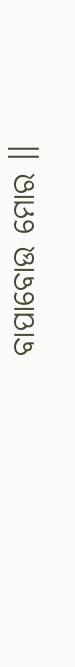ବାପାବୋଉ ମୋର ।।